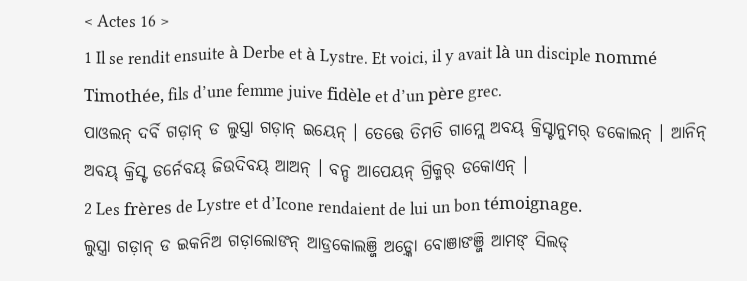< Actes 16 >
1 Il se rendit ensuite à Derbe et à Lystre. Et voici, il y avait là un disciple nommé Timothée, fils d’une femme juive fidèle et d’un père grec.
ପାଓଲନ୍ ଦର୍ବି ଗଡ଼ାନ୍ ଡ ଲୁସ୍ତ୍ରା ଗଡ଼ାନ୍ ଇୟେନ୍ । ତେତ୍ତେ ତିମତି ଗାମ୍ଲେ ଅବୟ୍ କ୍ରିସ୍ଟାନୁମର୍ ଡକୋଲନ୍ । ଆନିନ୍ ଅବୟ୍ କ୍ରିସ୍ଟ ଡର୍ନେବୟ୍ ଜିଉଦିବୟ୍ ଆଅନ୍ । ବନ୍ଡ ଆପେୟନ୍ ଗ୍ରିକ୍ମର୍ ଡକୋଏନ୍ ।
2 Les frères de Lystre et d’Icone rendaient de lui un bon témoignage.
ଲୁସ୍ତ୍ରା ଗଡ଼ାନ୍ ଡ ଇକନିଅ ଗଡ଼ାଲୋଙନ୍ ଆଡ୍ରକୋଲଞ୍ଜି ଅଡ଼୍କୋ ବୋଞାଙଞ୍ଜି ଆମଙ୍ ସିଲଡ୍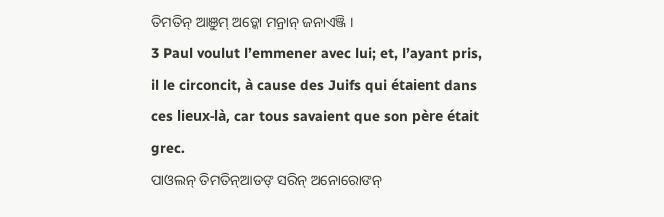ତିମତିନ୍ ଆଞୁମ୍ ଅଡ଼୍କୋ ମନ୍ରାନ୍ ଜନାଏଞ୍ଜି ।
3 Paul voulut l’emmener avec lui; et, l’ayant pris, il le circoncit, à cause des Juifs qui étaient dans ces lieux-là, car tous savaient que son père était grec.
ପାଓଲନ୍ ତିମତିନ୍ଆଡଙ୍ ସରିନ୍ ଅନୋରୋଙନ୍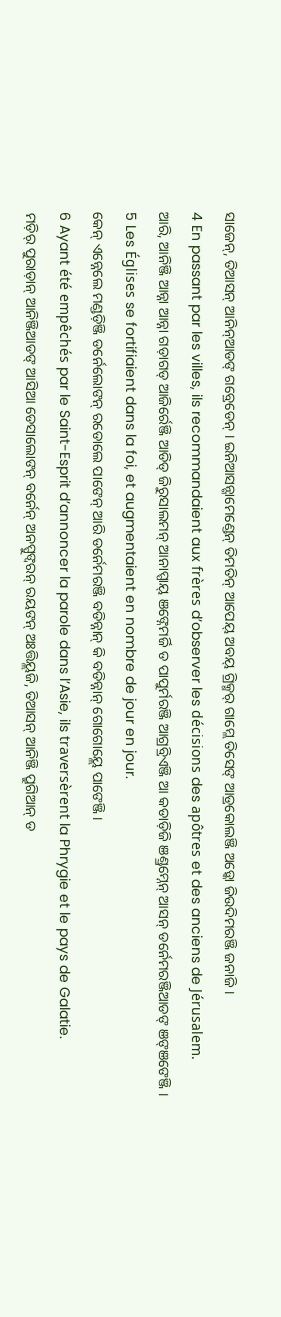ସାଜେନ୍, ତିଆସନ୍ ଆନିନ୍ଆଡଙ୍ ଗବ୍ରେଡେନ୍ । ଇନିଆସନ୍ଗାମେଣ୍ଡେନ୍ ତିମତିନ୍ ଆପେୟ୍ ଅବୟ୍ ଗ୍ରିକ୍ମର୍ ଗାମ୍ଲେ ତିସେଙ୍ ଆଡ୍ରକୋଲଞ୍ଜି ଅଡ଼୍କୋ ଜିଉଦିମରଞ୍ଜି ଜନାଜି ।
4 En passant par les villes, ils recommandaient aux frères d’observer les décisions des apôtres et des anciens de Jérusalem.
ଆରି, ଆନିଞ୍ଜି ଆନ୍ନା ଆନ୍ନା ଗଡ଼ାଗଡ୍ ଆଜିର୍ରେଞ୍ଜି ଆଡିଡ୍ ଜିରୁସାଲମନ୍ ଆନାପ୍ପାୟ୍ ଞଙ୍ନେମର୍ଜି ଡ ପାପୁର୍ମରଞ୍ଜି ଆଗ୍ରବ୍ରିଏଞ୍ଜି ଆ କଡାଡ଼ିଜି ଞଣ୍ଡ୍ରମ୍ନେନ୍ ଆସନ୍ ଡର୍ନେମରଞ୍ଜିଆଡଙ୍ ଞଙ୍ଞଙେଞ୍ଜି ।
5 Les Églises se fortifiaient dans la foi, et augmentaient en nombre de jour en jour.
କେନ୍ ଏନ୍ନେଲେ ମଣ୍ଡଡ଼ିଞ୍ଜି ଡର୍ନେଲୋଙନ୍ ରଡୋଲେ ପାଙେନ୍ ଆରି ଡର୍ନେମରଞ୍ଜି ବଡିନ୍ନାନ୍ କି ବଡିନ୍ନାନ୍ ଗୋଗୋୟ୍ଲେ ପାଙେଞ୍ଜି ।
6 Ayant été empêchés par le Saint-Esprit d’annoncer la parole dans l’Asie, ils traversèrent la Phrygie et le pays de Galatie.
ମଡ଼ିର୍ ପୁରାଡ଼ାନ୍ ଆନିଞ୍ଜିଆଡଙ୍ ଆସିଆ ଡେସାଲୋଙନ୍ ବର୍ନେନ୍ ଅନପ୍ପୁଙ୍ବରନ୍ ରୟଙନ୍ ଅଃତ୍ତିୟ୍ଲଜି, ତିଆସନ୍ ଆନିଞ୍ଜି ପ୍ରୁଗିଆନ୍ ଡ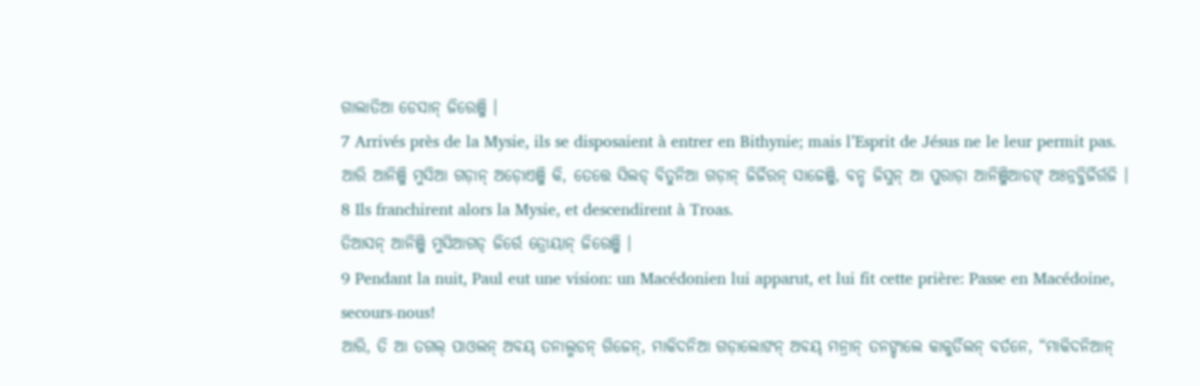ଗାଲାତିଆ ଡେସାନ୍ ଜିରେଞ୍ଜି ।
7 Arrivés près de la Mysie, ils se disposaient à entrer en Bithynie; mais l’Esprit de Jésus ne le leur permit pas.
ଆରି ଆନିଞ୍ଜି ମୁସିଆ ଗଡ଼ାନ୍ ଅଡ଼ୋଏଞ୍ଜି କି, ତେତ୍ତେ ସିଲଡ୍ ବିତୁନିଆ ଗଡ଼ାନ୍ ଜିର୍ଜିରନ୍ ସାଜେଞ୍ଜି, ବନ୍ଡ ଜିସୁନ୍ ଆ ପୁରାଡ଼ା ଆନିଞ୍ଜିଆଡଙ୍ ଅଃନ୍ନବ୍ଜିର୍ଜିର୍ରଜି ।
8 Ils franchirent alors la Mysie, et descendirent à Troas.
ତିଆସନ୍ ଆନିଞ୍ଜି ମୁସିଆଗଡ୍ ଜିର୍ରେ ତ୍ରୋୟାନ୍ ଜିରେଞ୍ଜି ।
9 Pendant la nuit, Paul eut une vision: un Macédonien lui apparut, et lui fit cette prière: Passe en Macédoine, secours-nous!
ଆରି, ତି ଆ ତଗଲ୍ ପାଓଲନ୍ ଅବୟ୍ ତନାଲ୍ମଡନ୍ ଗିଜେନ୍, ମାକିଦନିଆ ଗଡ଼ାଲୋଙନ୍ ଅବୟ୍ ମନ୍ରାନ୍ ତନଙ୍ଡାଲେ କାକୁର୍ତିଲନ୍ ବର୍ତନେ, “ମାକିଦନିଆନ୍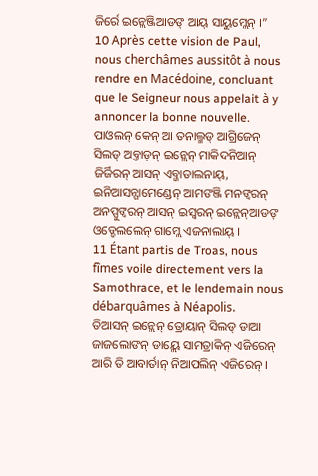ଜିର୍ରେ ଇନ୍ଲେଞ୍ଜିଆଡଙ୍ ଆୟ୍ ସାୟୁମ୍ଲେନ୍ ।”
10 Après cette vision de Paul, nous cherchâmes aussitôt à nous rendre en Macédoine, concluant que le Seigneur nous appelait à y annoncer la bonne nouvelle.
ପାଓଲନ୍ କେନ୍ ଆ ତନାଲ୍ମଡ୍ ଆଗ୍ରିଜେନ୍ ସିଲଡ୍ ଅବ୍ତାଡ଼ନ୍ ଇନ୍ଲେନ୍ ମାକିଦନିଆନ୍ ଜିର୍ଜିରନ୍ ଆସନ୍ ଏବ୍ଜାଡାଲନାୟ୍, ଇନିଆସନ୍ଗାମେଣ୍ଡେନ୍ ଆମଙଞ୍ଜି ମନଙ୍ବରନ୍ ଅନପ୍ପୁଙ୍ବରନ୍ ଆସନ୍ ଇସ୍ୱରନ୍ ଇନ୍ଲେନ୍ଆଡଙ୍ ଓଡ୍ଡେଲଲେନ୍ ଗାମ୍ଲେ ଏଜନାଲାୟ୍ ।
11 Étant partis de Troas, nous fîmes voile directement vers la Samothrace, et le lendemain nous débarquâmes à Néapolis.
ତିଆସନ୍ ଇନ୍ଲେନ୍ ତ୍ରୋୟାନ୍ ସିଲଡ୍ ଡାଆ ଜାଜଲୋଙନ୍ ଡାୟ୍ଲେ ସାମତ୍ରାକିନ୍ ଏଜିରେନ୍ ଆରି ତି ଆବାର୍ତାନ୍ ନିଆପଲିନ୍ ଏଜିରେନ୍ ।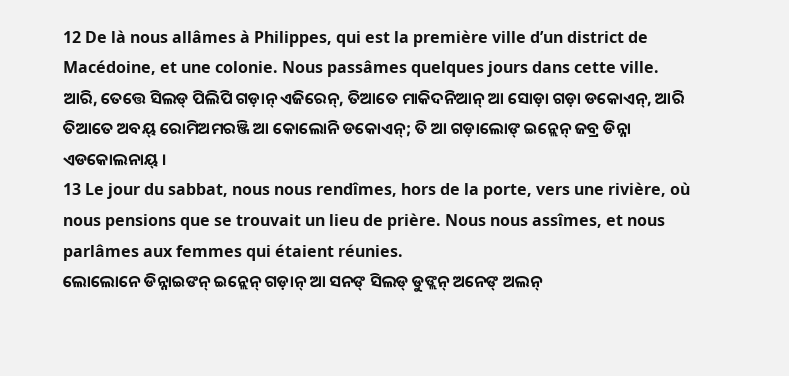12 De là nous allâmes à Philippes, qui est la première ville d’un district de Macédoine, et une colonie. Nous passâmes quelques jours dans cette ville.
ଆରି, ତେତ୍ତେ ସିଲଡ୍ ପିଲିପି ଗଡ଼ାନ୍ ଏଜିରେନ୍, ତିଆତେ ମାକିଦନିଆନ୍ ଆ ସୋଡ଼ା ଗଡ଼ା ଡକୋଏନ୍, ଆରି ତିଆତେ ଅବୟ୍ ରୋମିଅମରଞ୍ଜି ଆ କୋଲୋନି ଡକୋଏନ୍; ତି ଆ ଗଡ଼ାଲୋଙ୍ ଇନ୍ଲେନ୍ ଜବ୍ର ଡିନ୍ନା ଏଡକୋଲନାୟ୍ ।
13 Le jour du sabbat, nous nous rendîmes, hors de la porte, vers une rivière, où nous pensions que se trouvait un lieu de prière. Nous nous assîmes, et nous parlâmes aux femmes qui étaient réunies.
ଲୋଲୋନେ ଡିନ୍ନାଇଙନ୍ ଇନ୍ଲେନ୍ ଗଡ଼ାନ୍ ଆ ସନଙ୍ ସିଲଡ୍ ଡୁଙ୍ଲନ୍ ଅନେଙ୍ ଅଲନ୍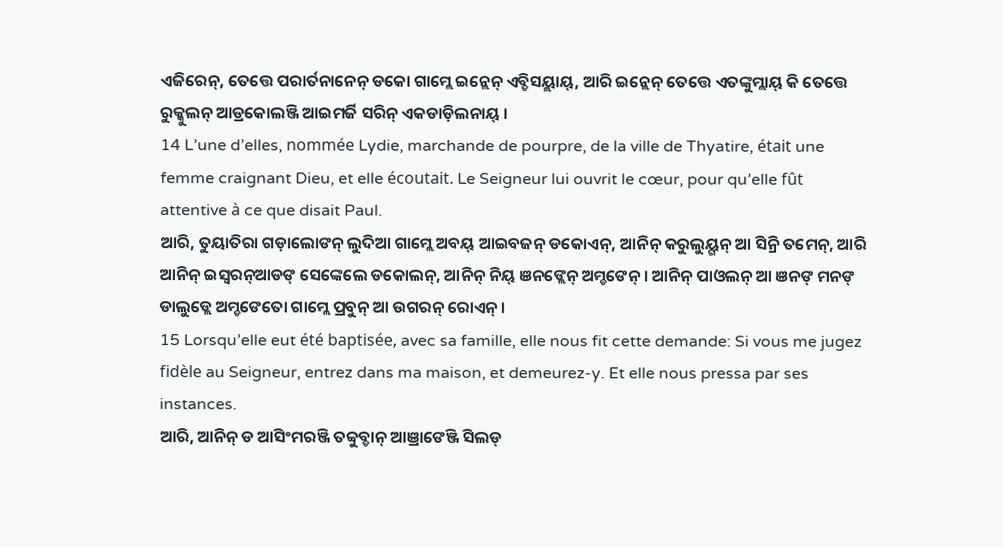ଏଜିରେନ୍, ତେତ୍ତେ ପରାର୍ତନାନେନ୍ ଡକୋ ଗାମ୍ଲେ ଇନ୍ଲେନ୍ ଏବ୍ଡିସୟ୍ଲାୟ୍, ଆରି ଇନ୍ଲେନ୍ ତେତ୍ତେ ଏତଙ୍କୁମ୍ଲାୟ୍ କି ତେତ୍ତେ ରୁକ୍କୁଲନ୍ ଆଡ୍ରକୋଲଞ୍ଜି ଆଇମର୍ଜି ସରିନ୍ ଏକଡାଡ଼ିଲନାୟ୍ ।
14 L’une d’elles, nommée Lydie, marchande de pourpre, de la ville de Thyatire, était une femme craignant Dieu, et elle écoutait. Le Seigneur lui ouvrit le cœur, pour qu’elle fût attentive à ce que disait Paul.
ଆରି, ତୁୟାତିରା ଗଡ଼ାଲୋଙନ୍ ଲୁଦିଆ ଗାମ୍ଲେ ଅବୟ୍ ଆଇବଜନ୍ ଡକୋଏନ୍, ଆନିନ୍ କରୁଲୁୟ୍ଗନ୍ ଆ ସିନ୍ରି ତମେନ୍, ଆରି ଆନିନ୍ ଇସ୍ୱରନ୍ଆଡଙ୍ ସେଙ୍କେଲେ ଡକୋଲନ୍, ଆନିନ୍ ନିୟ୍ ଞନଙ୍ଲେନ୍ ଅମ୍ଡଙେନ୍ । ଆନିନ୍ ପାଓଲନ୍ ଆ ଞନଙ୍ ମନଙ୍ ଡାଲୁଡ୍ଲେ ଅମ୍ଡଙେତୋ ଗାମ୍ଲେ ପ୍ରବୁନ୍ ଆ ଉଗରନ୍ ରୋଏନ୍ ।
15 Lorsqu’elle eut été baptisée, avec sa famille, elle nous fit cette demande: Si vous me jugez fidèle au Seigneur, entrez dans ma maison, et demeurez-y. Et elle nous pressa par ses instances.
ଆରି, ଆନିନ୍ ଡ ଆସିଂମରଞ୍ଜି ତବ୍ବୁବ୍ଡାନ୍ ଆଞ୍ରାଙେଞ୍ଜି ସିଲଡ୍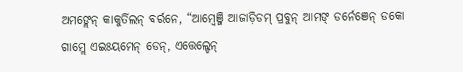ଅମଙ୍ଲେନ୍ କାକୁର୍ତିଲନ୍ ବର୍ରନେ, “ଆମ୍ୱେଞ୍ଜି ଆଜାଡ଼ିଡମ୍ ପ୍ରବୁନ୍ ଆମଙ୍ ଡର୍ନେଞେନ୍ ଡକୋ ଗାମ୍ଲେ ଏଇଃୟମେନ୍ ଡେନ୍, ଏତ୍ତେଲ୍ଡେନ୍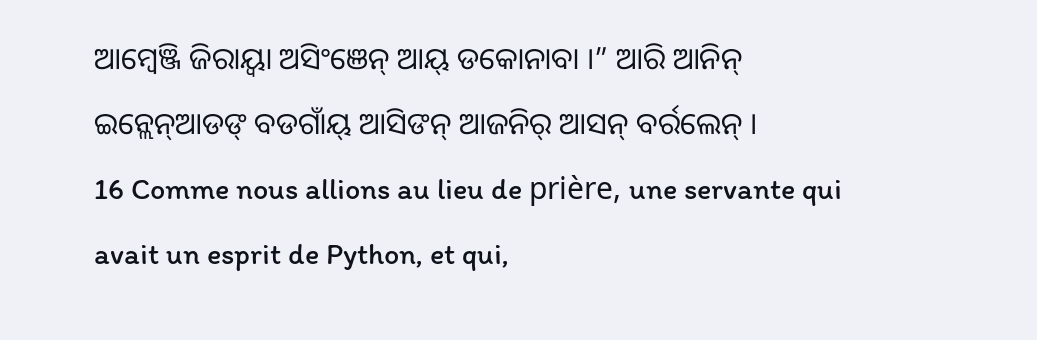ଆମ୍ୱେଞ୍ଜି ଜିରାୟ୍ବା ଅସିଂଞେନ୍ ଆୟ୍ ଡକୋନାବା ।” ଆରି ଆନିନ୍ ଇନ୍ଲେନ୍ଆଡଙ୍ ବଡଗାଁୟ୍ ଆସିଙନ୍ ଆଜନିର୍ ଆସନ୍ ବର୍ରଲେନ୍ ।
16 Comme nous allions au lieu de prière, une servante qui avait un esprit de Python, et qui,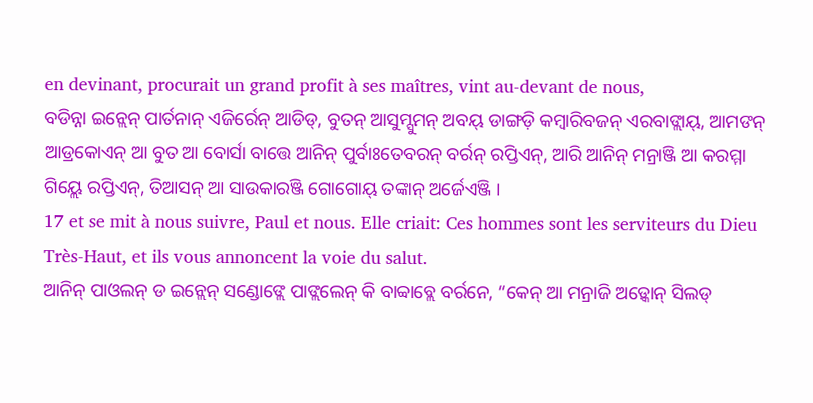en devinant, procurait un grand profit à ses maîtres, vint au-devant de nous,
ବଡିନ୍ନା ଇନ୍ଲେନ୍ ପାର୍ତନାନ୍ ଏଜିର୍ରେନ୍ ଆଡିଡ୍, ବୁତନ୍ ଆସୁମ୍ସୁମନ୍ ଅବୟ୍ ଡାଙ୍ଗଡ଼ି କମ୍ୱାରିବଜନ୍ ଏରବାଙ୍ଲାୟ୍, ଆମଙନ୍ ଆଡ୍ରକୋଏନ୍ ଆ ବୁତ ଆ ବୋର୍ସା ବାତ୍ତେ ଆନିନ୍ ପୁର୍ବାଃତେବରନ୍ ବର୍ରନ୍ ରପ୍ତିଏନ୍, ଆରି ଆନିନ୍ ମନ୍ରାଞ୍ଜି ଆ କରମ୍ମା ଗିୟ୍ଲେ ରପ୍ତିଏନ୍, ତିଆସନ୍ ଆ ସାଉକାରଞ୍ଜି ଗୋଗୋୟ୍ ତଙ୍କାନ୍ ଅର୍ଜେଏଞ୍ଜି ।
17 et se mit à nous suivre, Paul et nous. Elle criait: Ces hommes sont les serviteurs du Dieu Très-Haut, et ils vous annoncent la voie du salut.
ଆନିନ୍ ପାଓଲନ୍ ଡ ଇନ୍ଲେନ୍ ସଣ୍ଡୋଙ୍ଲେ ପାଙ୍ଲଲେନ୍ କି ବାବ୍ବାବ୍ଲେ ବର୍ରନେ, “କେନ୍ ଆ ମନ୍ରାଜି ଅଡ଼୍କୋନ୍ ସିଲଡ୍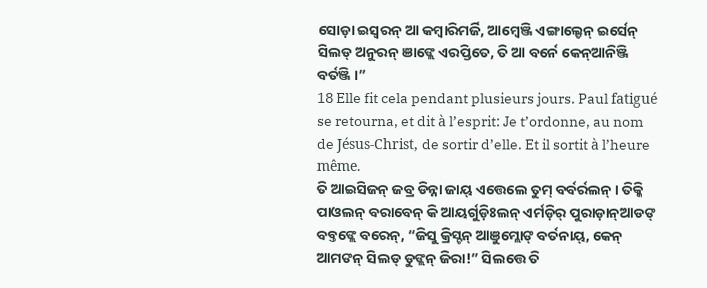ସୋଡ଼ା ଇସ୍ୱରନ୍ ଆ କମ୍ୱାରିମର୍ଜି, ଆମ୍ୱେଞ୍ଜି ଏଙ୍ଗାଲ୍ଡେନ୍ ଇର୍ସେନ୍ ସିଲଡ୍ ଅନୁରନ୍ ଞାଙ୍ଲେ ଏରପ୍ତିତେ, ତି ଆ ବର୍ନେ କେନ୍ଆନିଞ୍ଜି ବର୍ତଞ୍ଜି ।”
18 Elle fit cela pendant plusieurs jours. Paul fatigué se retourna, et dit à l’esprit: Je t’ordonne, au nom de Jésus-Christ, de sortir d’elle. Et il sortit à l’heure même.
ତି ଆଇସିଜନ୍ ଜବ୍ର ଡିନ୍ନା ଜାୟ୍ ଏତ୍ତେଲେ ତୁମ୍ ବର୍ବର୍ରଲନ୍ । ତିକ୍କି ପାଓଲନ୍ ବରାବେନ୍ କି ଆୟର୍ଗୁଡ଼ିଃଲନ୍ ଏର୍ମଡ଼ିର୍ ପୁରାଡ଼ାନ୍ଆଡଙ୍ ବବ୍ତଙ୍ଲେ ବରେନ୍, “ଜିସୁ କ୍ରିସ୍ଟନ୍ ଆଞୁମ୍ଲୋଙ୍ ବର୍ତନାୟ୍, କେନ୍ ଆମଙନ୍ ସିଲଡ୍ ଡୁଙ୍ଲନ୍ ଜିରା!” ସିଲତ୍ତେ ତି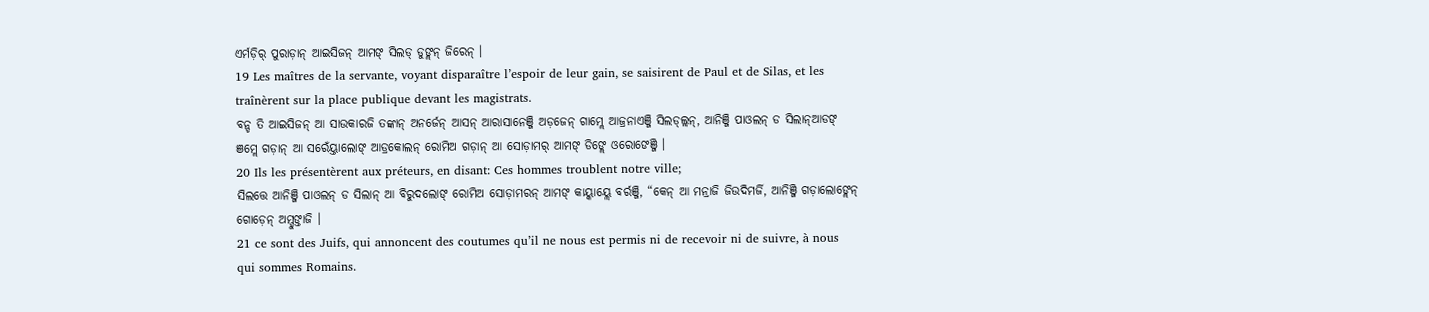ଏର୍ମଡ଼ିର୍ ପୁରାଡ଼ାନ୍ ଆଇସିଜନ୍ ଆମଙ୍ ସିଲଡ୍ ଡୁଙ୍ଲନ୍ ଜିରେନ୍ ।
19 Les maîtres de la servante, voyant disparaître l’espoir de leur gain, se saisirent de Paul et de Silas, et les traînèrent sur la place publique devant les magistrats.
ବନ୍ଡ ତି ଆଇସିଜନ୍ ଆ ସାଉକାରଜି ତଙ୍କାନ୍ ଅନର୍ଜେନ୍ ଆସନ୍ ଆରାସାନେଞ୍ଜି ଅଡ଼ଜେନ୍ ଗାମ୍ଲେ ଆଜ୍ରନାଏଞ୍ଜି ସିଲଡ୍ଲ୍ଲନ୍, ଆନିଞ୍ଜି ପାଓଲନ୍ ଡ ସିଲାନ୍ଆଡଙ୍ ଞମ୍ଲେ ଗଡ଼ାନ୍ ଆ ସରେଁୟ୍ତାଲୋଙ୍ ଆଡ୍ରକୋଲନ୍ ରୋମିଅ ଗଡ଼ାନ୍ ଆ ସୋଡ଼ାମର୍ ଆମଙ୍ ଡିଙ୍ଲେ ଓରୋଙେଞ୍ଜି ।
20 Ils les présentèrent aux préteurs, en disant: Ces hommes troublent notre ville;
ସିଲତ୍ତେ ଆନିଞ୍ଜି ପାଓଲନ୍ ଡ ସିଲାନ୍ ଆ ବିରୁଦଲୋଙ୍ ରୋମିଅ ସୋଡ଼ାମରନ୍ ଆମଙ୍ କାୟ୍କାୟ୍ଲେ ବର୍ରଞ୍ଜି, “କେନ୍ ଆ ମନ୍ରାଜି ଜିଉଦିମର୍ଜି, ଆନିଞ୍ଜି ଗଡ଼ାଲୋଙ୍ଲେନ୍ ଗୋଡ଼େନ୍ ଅମ୍ଡୁଙ୍ତାଜି ।
21 ce sont des Juifs, qui annoncent des coutumes qu’il ne nous est permis ni de recevoir ni de suivre, à nous qui sommes Romains.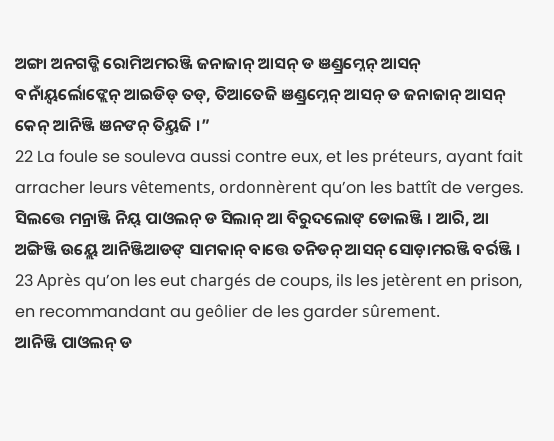ଅଙ୍ଗା ଅନଗଡ୍ଜି ରୋମିଅମରଞ୍ଜି ଜନାଜାନ୍ ଆସନ୍ ଡ ଞଣ୍ଡ୍ରମ୍ନେନ୍ ଆସନ୍ ବନାଁୟ୍ବର୍ଲୋଙ୍ଲେନ୍ ଆଇଡିଡ୍ ତଡ୍, ତିଆତେଜି ଞଣ୍ଡ୍ରମ୍ନେନ୍ ଆସନ୍ ଡ ଜନାଜାନ୍ ଆସନ୍ କେନ୍ ଆନିଞ୍ଜି ଞନଙନ୍ ତିୟ୍ତଜି ।”
22 La foule se souleva aussi contre eux, et les préteurs, ayant fait arracher leurs vêtements, ordonnèrent qu’on les battît de verges.
ସିଲତ୍ତେ ମନ୍ରାଞ୍ଜି ନିୟ୍ ପାଓଲନ୍ ଡ ସିଲାନ୍ ଆ ବିରୁଦଲୋଙ୍ ଡୋଲଞ୍ଜି । ଆରି, ଆ ଅଙ୍ଗିଞ୍ଜି ଉୟ୍ଲେ ଆନିଞ୍ଜିଆଡଙ୍ ସାମକାନ୍ ବାତ୍ତେ ତନିଡନ୍ ଆସନ୍ ସୋଡ଼ାମରଞ୍ଜି ବର୍ରଞ୍ଜି ।
23 Après qu’on les eut chargés de coups, ils les jetèrent en prison, en recommandant au geôlier de les garder sûrement.
ଆନିଞ୍ଜି ପାଓଲନ୍ ଡ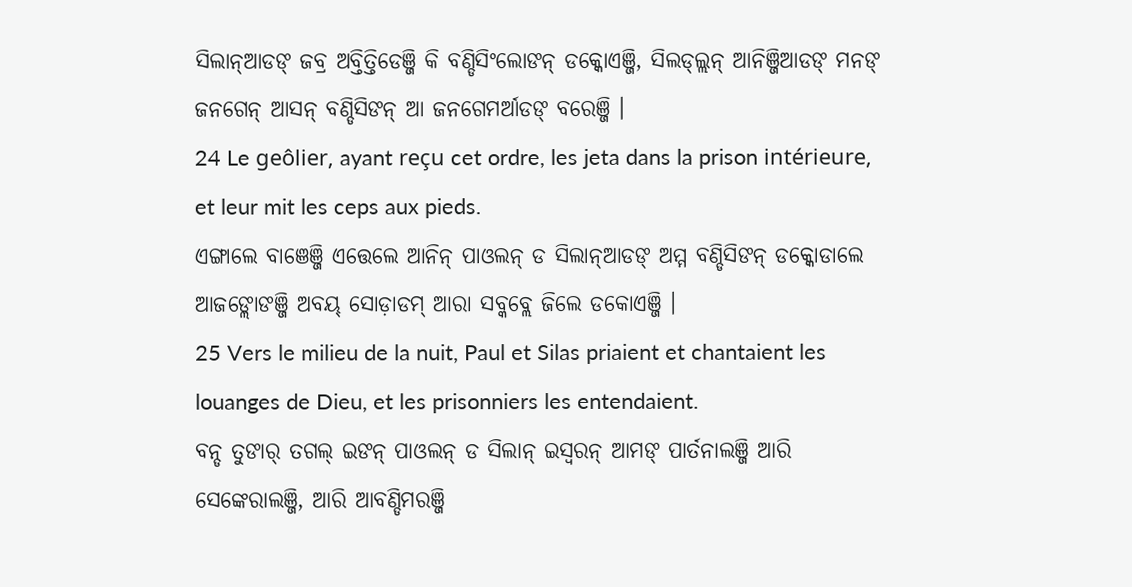ସିଲାନ୍ଆଡଙ୍ ଜବ୍ର ଅବ୍ତିତ୍ତିଡେଞ୍ଜି କି ବଣ୍ଡିସିଂଲୋଙନ୍ ଡକ୍କୋଏଞ୍ଜି, ସିଲଡ୍ଲ୍ଲନ୍ ଆନିଞ୍ଜିଆଡଙ୍ ମନଙ୍ ଜନଗେନ୍ ଆସନ୍ ବଣ୍ଡିସିଙନ୍ ଆ ଜନଗେମର୍ଆଡଙ୍ ବରେଞ୍ଜି ।
24 Le geôlier, ayant reçu cet ordre, les jeta dans la prison intérieure, et leur mit les ceps aux pieds.
ଏଙ୍ଗାଲେ ବାଞେଞ୍ଜି ଏତ୍ତେଲେ ଆନିନ୍ ପାଓଲନ୍ ଡ ସିଲାନ୍ଆଡଙ୍ ଅମ୍ମ ବଣ୍ଡିସିଙନ୍ ଡକ୍କୋଡାଲେ ଆଜଙ୍ଲୋଙଞ୍ଜି ଅବୟ୍ ସୋଡ଼ାଡମ୍ ଆରା ସବ୍କବ୍ଲେ ଜିଲେ ଡକୋଏଞ୍ଜି ।
25 Vers le milieu de la nuit, Paul et Silas priaient et chantaient les louanges de Dieu, et les prisonniers les entendaient.
ବନ୍ଡ ତୁଙାର୍ ତଗଲ୍ ଇଙନ୍ ପାଓଲନ୍ ଡ ସିଲାନ୍ ଇସ୍ୱରନ୍ ଆମଙ୍ ପାର୍ତନାଲଞ୍ଜି ଆରି ସେଙ୍କେରାଲଞ୍ଜି, ଆରି ଆବଣ୍ଡିମରଞ୍ଜି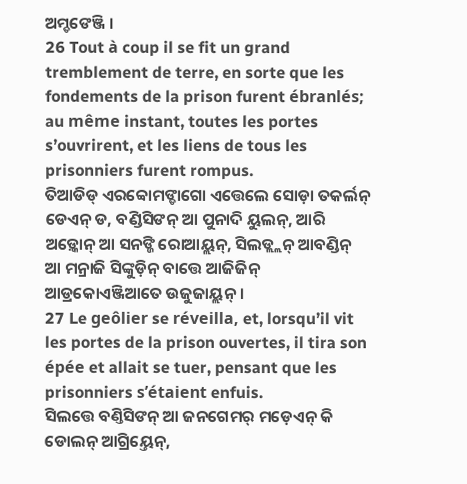ଅମ୍ଡଙେଞ୍ଜି ।
26 Tout à coup il se fit un grand tremblement de terre, en sorte que les fondements de la prison furent ébranlés; au même instant, toutes les portes s’ouvrirent, et les liens de tous les prisonniers furent rompus.
ତିଆଡିଡ୍ ଏରବ୍ବୋମଙ୍ଡାଗୋ ଏତ୍ତେଲେ ସୋଡ଼ା ତକର୍ଲନ୍ ଡେଏନ୍ ଡ, ବଣ୍ଡିସିଙନ୍ ଆ ପୁନାଦି ୟୁଲନ୍, ଆରି ଅଡ଼୍କୋନ୍ ଆ ସନଙ୍ଜି ରୋଆୟ୍ଲନ୍, ସିଲଡ୍ଲ୍ଲନ୍ ଆବଣ୍ଡିନ୍ ଆ ମନ୍ରାଜି ସିଙ୍କୁଡ଼ିନ୍ ବାତ୍ତେ ଆଜିଜିନ୍ ଆଡ୍ରକୋଏଞ୍ଜିଆତେ ଉଜୁଜାୟ୍ଲନ୍ ।
27 Le geôlier se réveilla, et, lorsqu’il vit les portes de la prison ouvertes, il tira son épée et allait se tuer, pensant que les prisonniers s’étaient enfuis.
ସିଲତ୍ତେ ବଣ୍ତିସିଙନ୍ ଆ ଜନଗେମର୍ ମଡ଼େଏନ୍ କି ଡୋଲନ୍ ଆଗ୍ରିୟ୍ତେନ୍,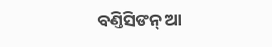ବଣ୍ତିସିଙନ୍ ଆ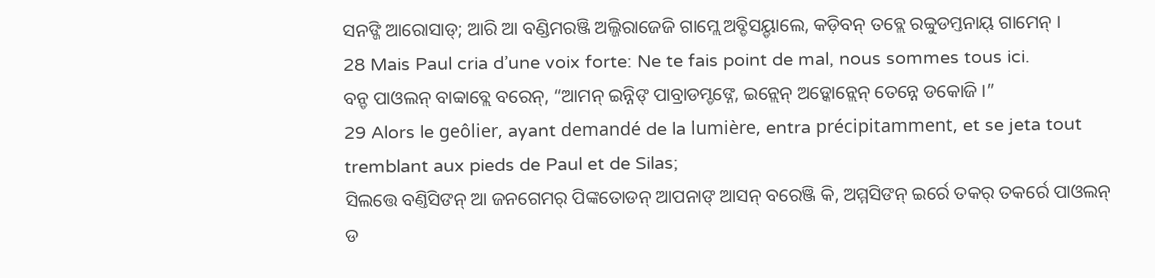ସନଙ୍ଜି ଆରୋସାଡ୍; ଆରି ଆ ବଣ୍ଡିମରଞ୍ଜି ଅଲ୍ଜିରାଜେଜି ଗାମ୍ଲେ ଅବ୍ଡିସୟ୍ଡାଲେ, କଡ଼ିବନ୍ ତବ୍ଲେ ରବ୍ବୁଡମ୍ତନାୟ୍ ଗାମେନ୍ ।
28 Mais Paul cria d’une voix forte: Ne te fais point de mal, nous sommes tous ici.
ବନ୍ଡ ପାଓଲନ୍ ବାବ୍ବାବ୍ଲେ ବରେନ୍, “ଆମନ୍ ଇନ୍ନିଙ୍ ପାବ୍ରାଡମ୍ଡଙ୍ନେ, ଇନ୍ଲେନ୍ ଅଡ଼୍କୋନ୍ଲେନ୍ ତେନ୍ନେ ଡକୋଜି ।”
29 Alors le geôlier, ayant demandé de la lumière, entra précipitamment, et se jeta tout tremblant aux pieds de Paul et de Silas;
ସିଲତ୍ତେ ବଣ୍ତିସିଙନ୍ ଆ ଜନଗେମର୍ ପିଙ୍କତୋଡନ୍ ଆପନାଙ୍ ଆସନ୍ ବରେଞ୍ଜି କି, ଅମ୍ମସିଙନ୍ ଇର୍ରେ ତକର୍ ତକର୍ରେ ପାଓଲନ୍ ଡ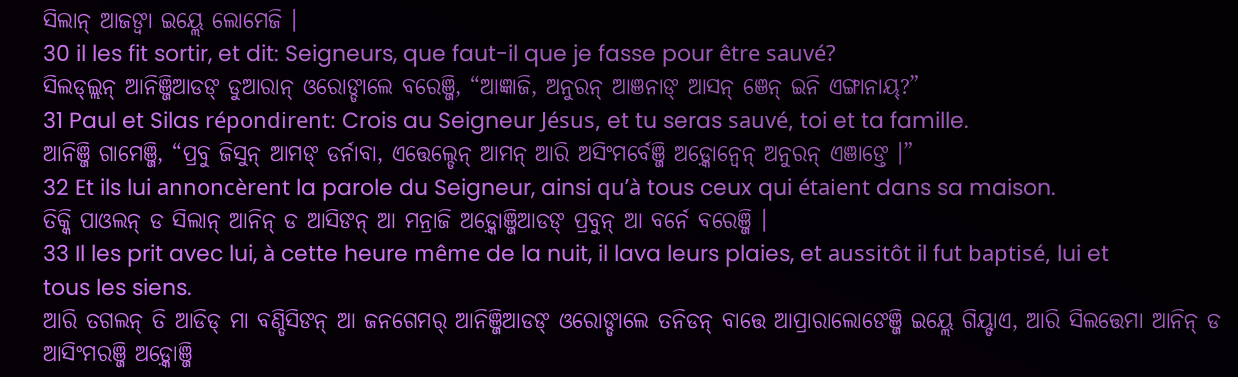ସିଲାନ୍ ଆଜଙ୍ବା ଇୟ୍ଲେ ଲୋମେଜି ।
30 il les fit sortir, et dit: Seigneurs, que faut-il que je fasse pour être sauvé?
ସିଲଡ୍ଲ୍ଲନ୍ ଆନିଞ୍ଜିଆଡଙ୍ ଡୁଆରାନ୍ ଓରୋଙ୍ଡାଲେ ବରେଞ୍ଜି, “ଆଜ୍ଞାଜି, ଅନୁରନ୍ ଆଞନାଙ୍ ଆସନ୍ ଞେନ୍ ଇନି ଏଙ୍ଗାନାୟ୍?”
31 Paul et Silas répondirent: Crois au Seigneur Jésus, et tu seras sauvé, toi et ta famille.
ଆନିଞ୍ଜି ଗାମେଞ୍ଜି, “ପ୍ରବୁ ଜିସୁନ୍ ଆମଙ୍ ଡର୍ନାବା, ଏତ୍ତେଲ୍ଡେନ୍ ଆମନ୍ ଆରି ଅସିଂମର୍ବେଞ୍ଜି ଅଡ଼୍କୋନ୍ବେନ୍ ଅନୁରନ୍ ଏଞାଙ୍ତେ ।”
32 Et ils lui annoncèrent la parole du Seigneur, ainsi qu’à tous ceux qui étaient dans sa maison.
ତିକ୍କି ପାଓଲନ୍ ଡ ସିଲାନ୍ ଆନିନ୍ ଡ ଆସିଙନ୍ ଆ ମନ୍ରାଜି ଅଡ଼୍କୋଞ୍ଜିଆଡଙ୍ ପ୍ରବୁନ୍ ଆ ବର୍ନେ ବରେଞ୍ଜି ।
33 Il les prit avec lui, à cette heure même de la nuit, il lava leurs plaies, et aussitôt il fut baptisé, lui et tous les siens.
ଆରି ତଗଲନ୍ ତି ଆଡିଡ୍ ମା ବଣ୍ଡିସିଙନ୍ ଆ ଜନଗେମର୍ ଆନିଞ୍ଜିଆଡଙ୍ ଓରୋଙ୍ଡାଲେ ତନିଡନ୍ ବାତ୍ତେ ଆପ୍ରାରାଲୋଙେଞ୍ଜି ଇୟ୍ଲେ ଗିୟ୍ଡାଏ, ଆରି ସିଲତ୍ତେମା ଆନିନ୍ ଡ ଆସିଂମରଞ୍ଜି ଅଡ଼୍କୋଞ୍ଜି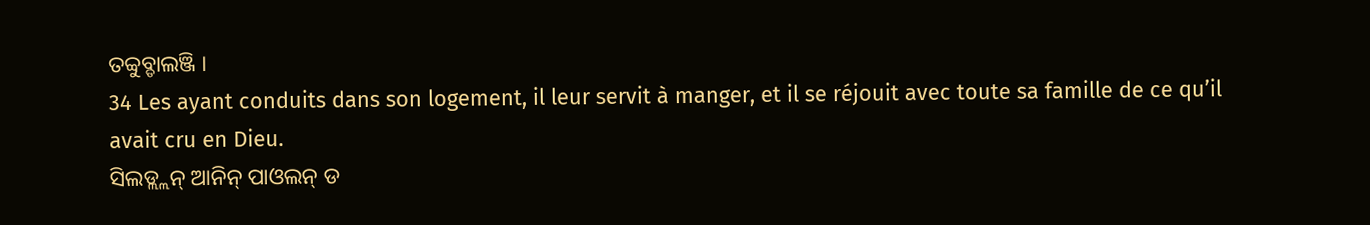ତବ୍ବୁବ୍ଡାଲଞ୍ଜି ।
34 Les ayant conduits dans son logement, il leur servit à manger, et il se réjouit avec toute sa famille de ce qu’il avait cru en Dieu.
ସିଲଡ୍ଲ୍ଲନ୍ ଆନିନ୍ ପାଓଲନ୍ ଡ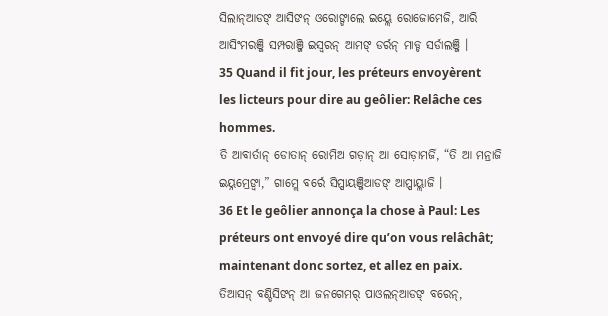ସିଲାନ୍ଆଡଙ୍ ଆସିଙନ୍ ଓରୋଙ୍ଡାଲେ ଇୟ୍ଲେ ରୋଜୋମେଜି, ଆରି ଆସିଂମରଞ୍ଜି ସମ୍ପରାଞ୍ଜି ଇସ୍ୱରନ୍ ଆମଙ୍ ଡର୍ରନ୍ ମାଡ୍ଡ ସର୍ଡାଲଞ୍ଜି ।
35 Quand il fit jour, les préteurs envoyèrent les licteurs pour dire au geôlier: Relâche ces hommes.
ତି ଆବାର୍ତାନ୍ ଡୋତାନ୍ ରୋମିଅ ଗଡ଼ାନ୍ ଆ ସୋଡ଼ାମର୍ଜି, “ତି ଆ ମନ୍ରାଜି ଇୟ୍ନମ୍ରେଙ୍ବା,” ଗାମ୍ଲେ ବର୍ରେ ସିପ୍ପାୟଞ୍ଜିଆଡଙ୍ ଆପ୍ପାୟ୍ଲାଜି ।
36 Et le geôlier annonça la chose à Paul: Les préteurs ont envoyé dire qu’on vous relâchât; maintenant donc sortez, et allez en paix.
ତିଆସନ୍ ବଣ୍ଡିସିଙନ୍ ଆ ଜନଗେମର୍ ପାଓଲନ୍ଆଡଙ୍ ବରେନ୍,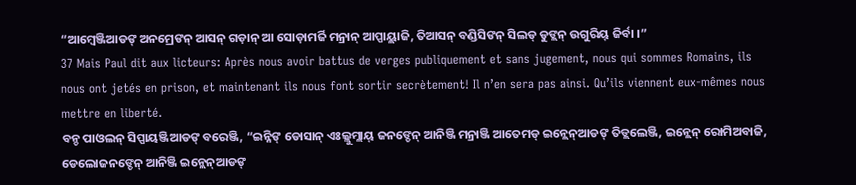“ଆମ୍ୱେଞ୍ଜିଆଡଙ୍ ଅନମ୍ରେଙନ୍ ଆସନ୍ ଗଡ଼ାନ୍ ଆ ସୋଡ଼ାମର୍ଜି ମନ୍ରାନ୍ ଆପ୍ପାୟ୍ଲାଜି, ତିଆସନ୍ ବଣ୍ଡିସିଙନ୍ ସିଲଡ୍ ଡୁଙ୍ଲନ୍ ଉଗୁରିୟ୍ ଜିର୍ବା ।”
37 Mais Paul dit aux licteurs: Après nous avoir battus de verges publiquement et sans jugement, nous qui sommes Romains, ils nous ont jetés en prison, et maintenant ils nous font sortir secrètement! Il n’en sera pas ainsi. Qu’ils viennent eux-mêmes nous mettre en liberté.
ବନ୍ଡ ପାଓଲନ୍ ସିପ୍ପାୟଞ୍ଜିଆଡଙ୍ ବରେଞ୍ଜି, “ଇନ୍ନିଙ୍ ଡୋସାନ୍ ଏଃଲ୍ଲୁମ୍ଲାୟ୍ ଜନଙ୍ଡେନ୍ ଆନିଞ୍ଜି ମନ୍ରାଞ୍ଜି ଆତେମଡ୍ ଇନ୍ଲେନ୍ଆଡଙ୍ ତିଡ୍ଲଲେଞ୍ଜି, ଇନ୍ଲେନ୍ ରୋମିଅବାଜି, ଡେଲୋଜନଙ୍ଡେନ୍ ଆନିଞ୍ଜି ଇନ୍ଲେନ୍ଆଡଙ୍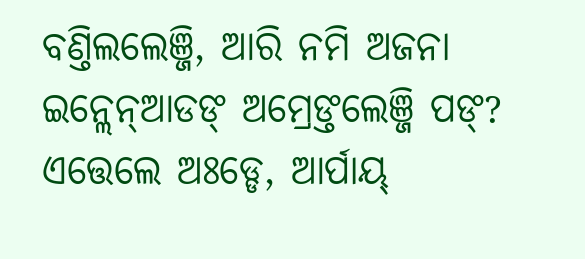ବଣ୍ତିଲଲେଞ୍ଜି, ଆରି ନମି ଅଜନା ଇନ୍ଲେନ୍ଆଡଙ୍ ଅମ୍ରେଙ୍ତଲେଞ୍ଜି ପଙ୍? ଏତ୍ତେଲେ ଅଃଡ୍ଡେ, ଆର୍ପାୟ୍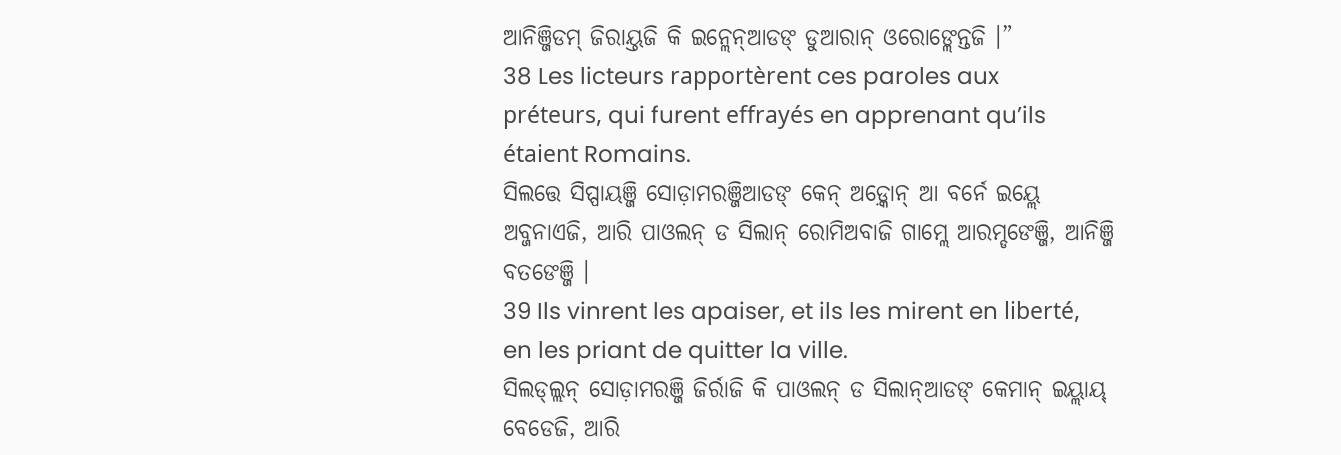ଆନିଞ୍ଜିଡମ୍ ଜିରାୟ୍ତଜି କି ଇନ୍ଲେନ୍ଆଡଙ୍ ଡୁଆରାନ୍ ଓରୋଙ୍ଲେନ୍ତଜି ।”
38 Les licteurs rapportèrent ces paroles aux préteurs, qui furent effrayés en apprenant qu’ils étaient Romains.
ସିଲତ୍ତେ ସିପ୍ପାୟଞ୍ଜି ସୋଡ଼ାମରଞ୍ଜିଆଡଙ୍ କେନ୍ ଅଡ଼୍କୋନ୍ ଆ ବର୍ନେ ଇୟ୍ଲେ ଅବ୍ଜନାଏଜି, ଆରି ପାଓଲନ୍ ଡ ସିଲାନ୍ ରୋମିଅବାଜି ଗାମ୍ଲେ ଆରମ୍ଡଙେଞ୍ଜି, ଆନିଞ୍ଜି ବତଙେଞ୍ଜି ।
39 Ils vinrent les apaiser, et ils les mirent en liberté, en les priant de quitter la ville.
ସିଲଡ୍ଲ୍ଲନ୍ ସୋଡ଼ାମରଞ୍ଜି ଜିର୍ରାଜି କି ପାଓଲନ୍ ଡ ସିଲାନ୍ଆଡଙ୍ କେମାନ୍ ଇୟ୍ଲାୟ୍ ବେଡେଜି, ଆରି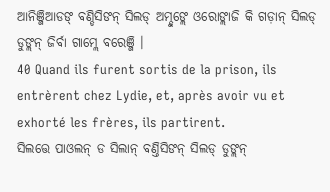ଆନିଞ୍ଜିଆଡଙ୍ ବଣ୍ଡିସିଙନ୍ ସିଲଡ୍ ଅମ୍ଡୁଙ୍ଲେ ଓରୋଙ୍ଲାଜି କି ଗଡ଼ାନ୍ ସିଲଡ୍ ଡୁଙ୍ଲନ୍ ଜିର୍ବା ଗାମ୍ଲେ ବରେଞ୍ଜି ।
40 Quand ils furent sortis de la prison, ils entrèrent chez Lydie, et, après avoir vu et exhorté les frères, ils partirent.
ସିଲତ୍ତେ ପାଓଲନ୍ ଡ ସିଲାନ୍ ବଣ୍ତିସିଙନ୍ ସିଲଡ୍ ଡୁଙ୍ଲନ୍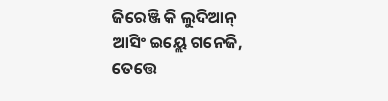ଜିରେଞ୍ଜି କି ଲୁଦିଆନ୍ ଆସିଂ ଇୟ୍ଲେ ଗନେଜି, ତେତ୍ତେ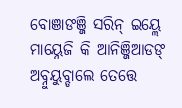ବୋଞାଙଞ୍ଜି ସରିନ୍ ଇୟ୍ଲେ ମାୟ୍ନେଜି କି ଆନିଞ୍ଜିଆଡଙ୍ ଅବ୍ନୁୟୁବ୍ଡାଲେ ତେତ୍ତେ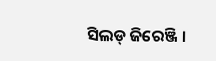ସିଲଡ୍ ଜିରେଞ୍ଜି ।